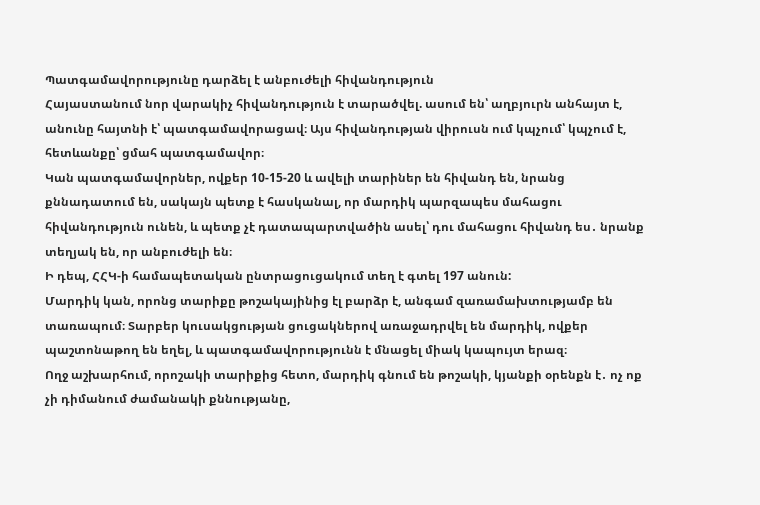Պատգամավորությունը դարձել է անբուժելի հիվանդություն
Հայաստանում նոր վարակիչ հիվանդություն է տարածվել. ասում են՝ աղբյուրն անհայտ է, անունը հայտնի է՝ պատգամավորացավ։ Այս հիվանդության վիրուսն ում կպչում՝ կպչում է, հետևանքը՝ ցմահ պատգամավոր։
Կան պատգամավորներ, ովքեր 10-15-20 և ավելի տարիներ են հիվանդ են, նրանց քննադատում են, սակայն պետք է հասկանալ, որ մարդիկ պարզապես մահացու հիվանդություն ունեն, և պետք չէ դատապարտվածին ասել՝ դու մահացու հիվանդ ես․ նրանք տեղյակ են, որ անբուժելի են։
Ի դեպ, ՀՀԿ-ի համապետական ընտրացուցակում տեղ է գտել 197 անուն:
Մարդիկ կան, որոնց տարիքը թոշակայինից էլ բարձր է, անգամ զառամախտությամբ են տառապում։ Տարբեր կուսակցության ցուցակներով առաջադրվել են մարդիկ, ովքեր պաշտոնաթող են եղել, և պատգամավորությունն է մնացել միակ կապույտ երազ։
Ողջ աշխարհում, որոշակի տարիքից հետո, մարդիկ գնում են թոշակի, կյանքի օրենքն է․ ոչ ոք չի դիմանում ժամանակի քննությանը,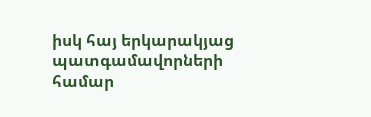իսկ հայ երկարակյաց պատգամավորների համար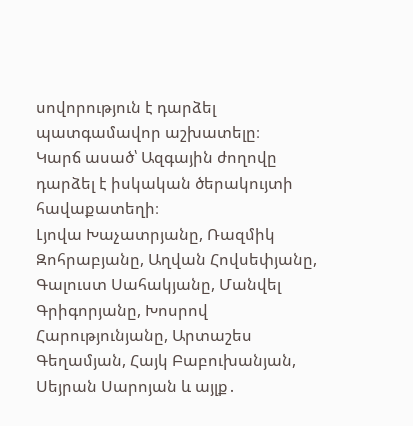սովորություն է դարձել պատգամավոր աշխատելը։
Կարճ ասած՝ Ազգային ժողովը դարձել է իսկական ծերակույտի հավաքատեղի։
Լյովա Խաչատրյանը, Ռազմիկ Զոհրաբյանը, Աղվան Հովսեփյանը, Գալուստ Սահակյանը, Մանվել Գրիգորյանը, Խոսրով Հարությունյանը, Արտաշես Գեղամյան, Հայկ Բաբուխանյան, Սեյրան Սարոյան և այլք․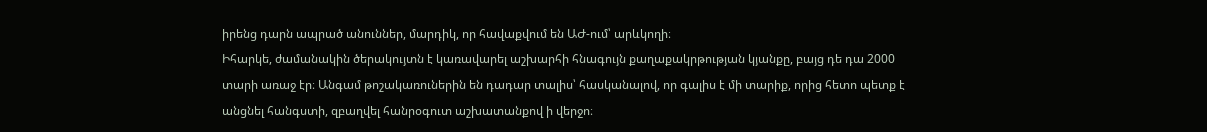իրենց դարն ապրած անուններ, մարդիկ, որ հավաքվում են ԱԺ-ում՝ արևկողի։
Իհարկե, ժամանակին ծերակույտն է կառավարել աշխարհի հնագույն քաղաքակրթության կյանքը, բայց դե դա 2000 տարի առաջ էր։ Անգամ թոշակառուներին են դադար տալիս՝ հասկանալով, որ գալիս է մի տարիք, որից հետո պետք է անցնել հանգստի, զբաղվել հանրօգուտ աշխատանքով ի վերջո։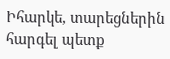Իհարկե, տարեցներին հարգել պետք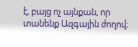է, բայց ոչ այնքան, որ տանենք Ազգային ժողով։